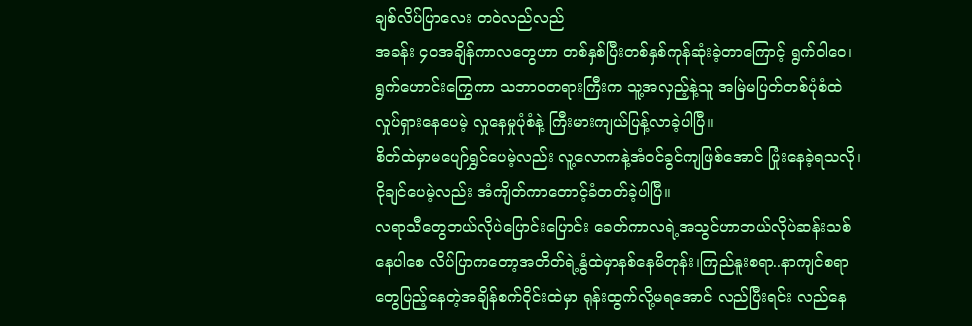ချစ်လိပ်ပြာလေး တဝဲလည်လည်
အခန်း ၄၀အချိန်ကာလတွေဟာ တစ်နှစ်ပြီးတစ်နှစ်ကုန်ဆုံးခဲ့တာကြောင့် ရွက်ဝါဝေ၊ရွက်ဟောင်းကြွေကာ သဘာ၀တရားကြီးက သူ့အလှည့်နဲ့သူ အမြဲမပြတ်တစ်ပုံစံထဲလှုပ်ရှားနေပေမဲ့ လှုနေမှုပုံစံနဲ့ ကြီးမားကျယ်ပြန့်လာခဲ့ပါပြီ။
စိတ်ထဲမှာမပျော်ရွှင်ပေမဲ့လည်း လူ့လောကနဲ့အံ၀င်ခွင်ကျဖြစ်အောင် ပြုံးနေခဲ့ရသလို၊ငိုချင်ပေမဲ့လည်း အံကျိတ်ကာတောင့်ခံတတ်ခဲ့ပါပြီ။
လရာသီတွေဘယ်လိုပဲပြောင်းပြောင်း ခေတ်ကာလရဲ့အသွင်ဟာဘယ်လိုပဲဆန်းသစ်နေပါစေ လိပ်ပြာကတော့အတိတ်ရဲ့နွံထဲမှာနစ်နေမိတုန်း၊ကြည်နူးစရာ..နာကျင်စရာတွေပြည့်နေတဲ့အချိန်စက်ဝိုင်းထဲမှာ ရုန်းထွက်လို့မရအောင် လည်ပြီးရင်း လည်နေ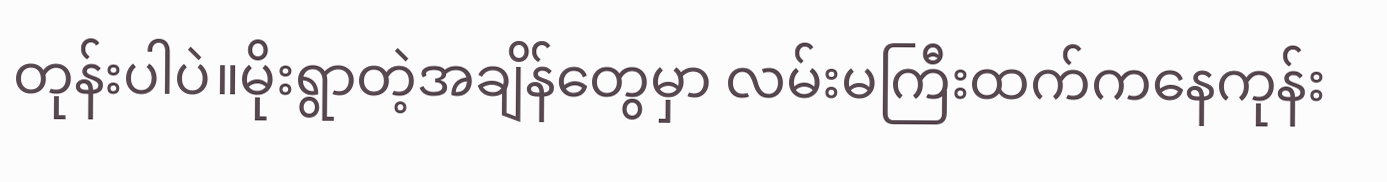တုန်းပါပဲ။မိုးရွာတဲ့အချိန်တွေမှာ လမ်းမကြီးထက်ကနေကုန်း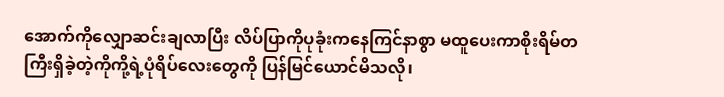အောက်ကိုလျှောဆင်းချလာပြီး လိပ်ပြာကိုပုခုံးကနေကြင်နာစွာ မထူပေးကာစိုးရိမ်တကြီးရှိခဲ့တဲ့ကိုကို့ရဲ့ပုံရိပ်လေးတွေကို ပြန်မြင်ယောင်မိသလို၊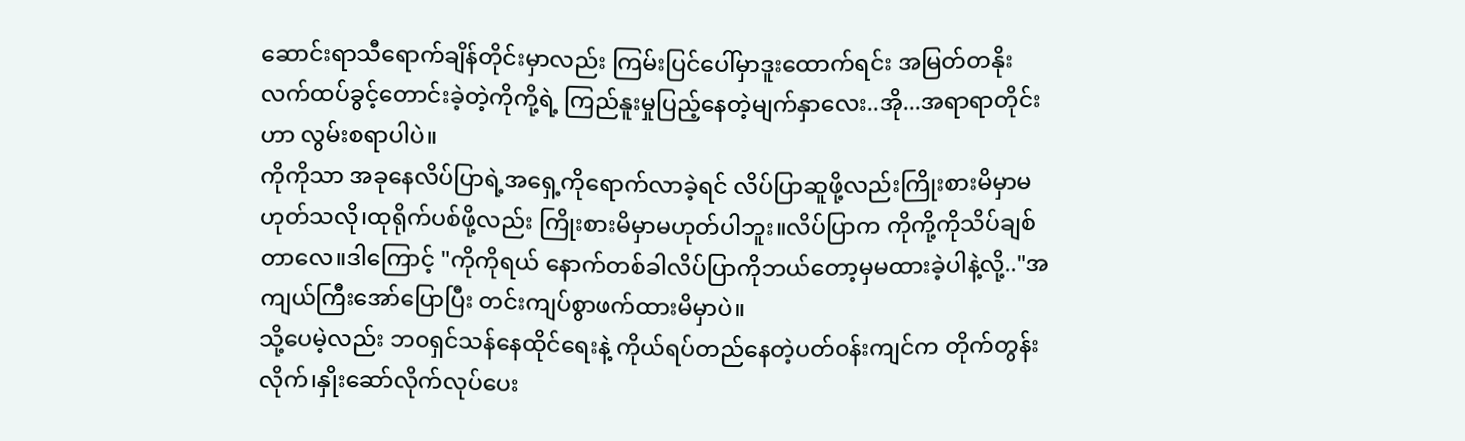ဆောင်းရာသီရောက်ချိန်တိုင်းမှာလည်း ကြမ်းပြင်ပေါ်မှာဒူးထောက်ရင်း အမြတ်တနိုးလက်ထပ်ခွင့်တောင်းခဲ့တဲ့ကိုကို့ရဲ့ ကြည်နူးမှုပြည့်နေတဲ့မျက်နှာလေး..အို...အရာရာတိုင်းဟာ လွမ်းစရာပါပဲ။
ကိုကိုသာ အခုနေလိပ်ပြာရဲ့အရှေ့ကိုရောက်လာခဲ့ရင် လိပ်ပြာဆူဖို့လည်းကြိုးစားမိမှာမဟုတ်သလို၊ထုရိုက်ပစ်ဖို့လည်း ကြိုးစားမိမှာမဟုတ်ပါဘူး။လိပ်ပြာက ကိုကို့ကိုသိပ်ချစ်တာလေ။ဒါကြောင့် "ကိုကိုရယ် နောက်တစ်ခါလိပ်ပြာကိုဘယ်တော့မှမထားခဲ့ပါနဲ့လို့.."အကျယ်ကြီးအော်ပြောပြီး တင်းကျပ်စွာဖက်ထားမိမှာပဲ။
သို့ပေမဲ့လည်း ဘ၀ရှင်သန်နေထိုင်ရေးနဲ့ ကိုယ်ရပ်တည်နေတဲ့ပတ်၀န်းကျင်က တိုက်တွန်းလိုက်၊နှိုးဆော်လိုက်လုပ်ပေး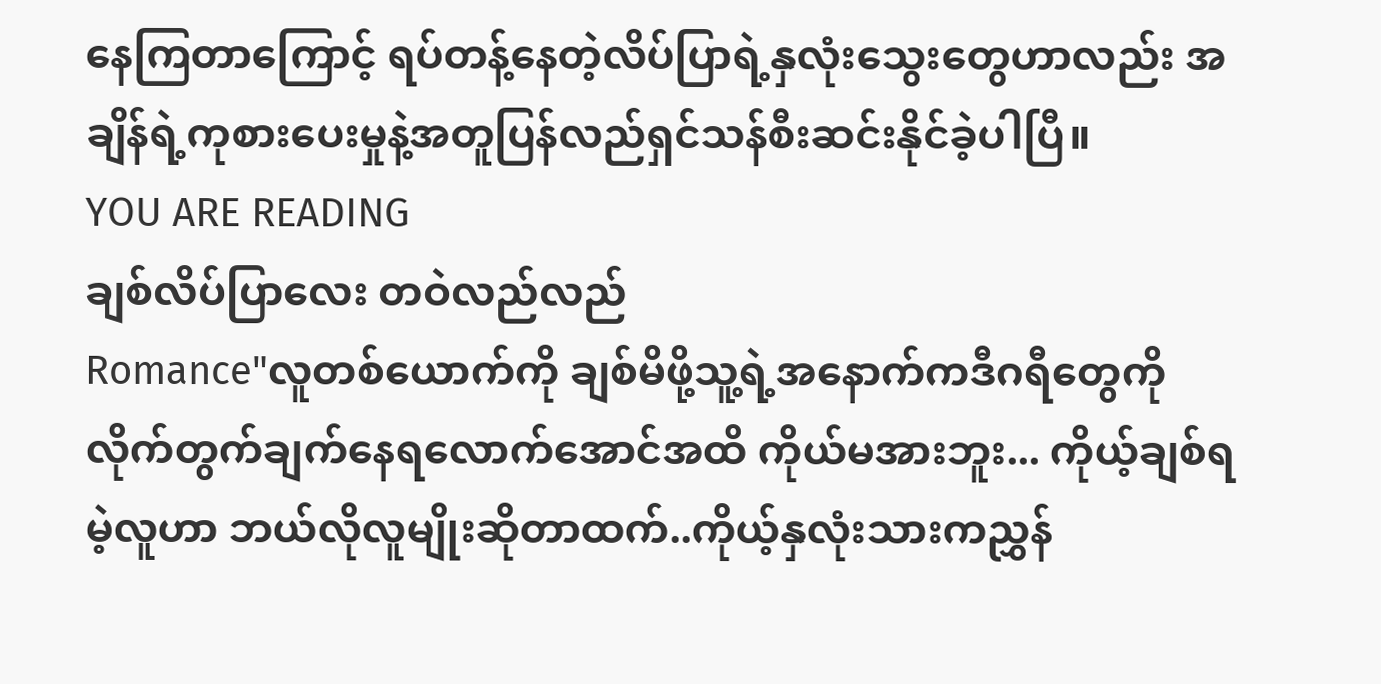နေကြတာကြောင့် ရပ်တန့်နေတဲ့လိပ်ပြာရဲ့နှလုံးသွေးတွေဟာလည်း အချိန်ရဲ့ကုစားပေးမှုနဲ့အတူပြန်လည်ရှင်သန်စီးဆင်းနိုင်ခဲ့ပါပြီ။
YOU ARE READING
ချစ်လိပ်ပြာလေး တဝဲလည်လည်
Romance"လူတစ်ယောက်ကို ချစ်မိဖို့သူ့ရဲ့အနောက်ကဒီဂရီတွေကို လိုက်တွက်ချက်နေရလောက်အောင်အထိ ကိုယ်မအားဘူး... ကိုယ့်ချစ်ရမဲ့လူဟာ ဘယ်လိုလူမျိုးဆိုတာထက်..ကိုယ့်နှလုံးသားကညွှန်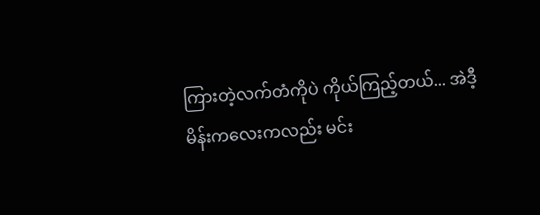ကြားတဲ့လက်တံကိုပဲ ကိုယ်ကြည့်တယ်... အဲဒီ့မိန်းကလေးကလည်း မင်း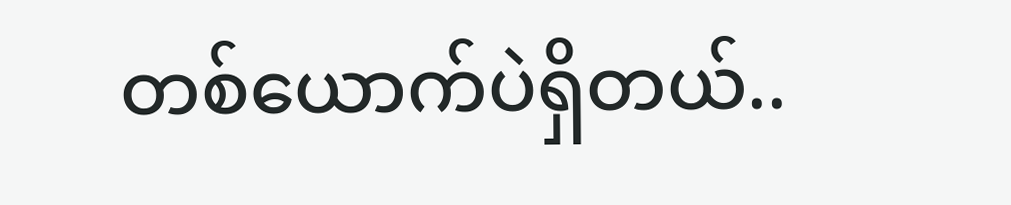တစ်ယောက်ပဲရှိတယ်..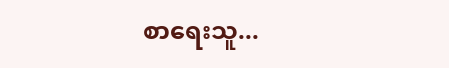စာရေးသူ...